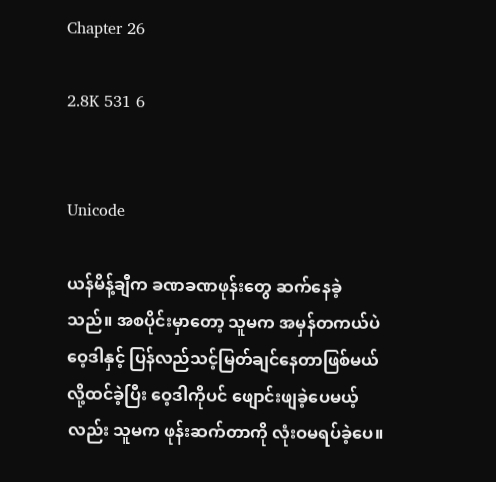Chapter 26

2.8K 531 6


Unicode

ယန်မိန့်ချီက ခဏခဏဖုန်းတွေ ဆက်နေခဲ့သည်။ အစပိုင်းမှာတော့ သူမက အမှန်တကယ်ပဲ ဝေ့ဒါနှင့် ပြန်လည်သင့်မြတ်ချင်နေတာဖြစ်မယ်လို့ထင်ခဲ့ပြီး ဝေ့ဒါကိုပင် ဖျောင်းဖျခဲ့ပေမယ့်လည်း သူမက ဖုန်းဆက်တာကို လုံးဝမရပ်ခဲ့ပေ။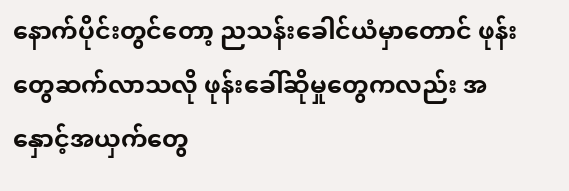နောက်ပိုင်းတွင်တော့ ညသန်းခေါင်ယံမှာတောင် ဖုန်းတွေဆက်လာသလို ဖုန်းခေါ်ဆိုမှုတွေကလည်း အနှောင့်အယှက်တွေ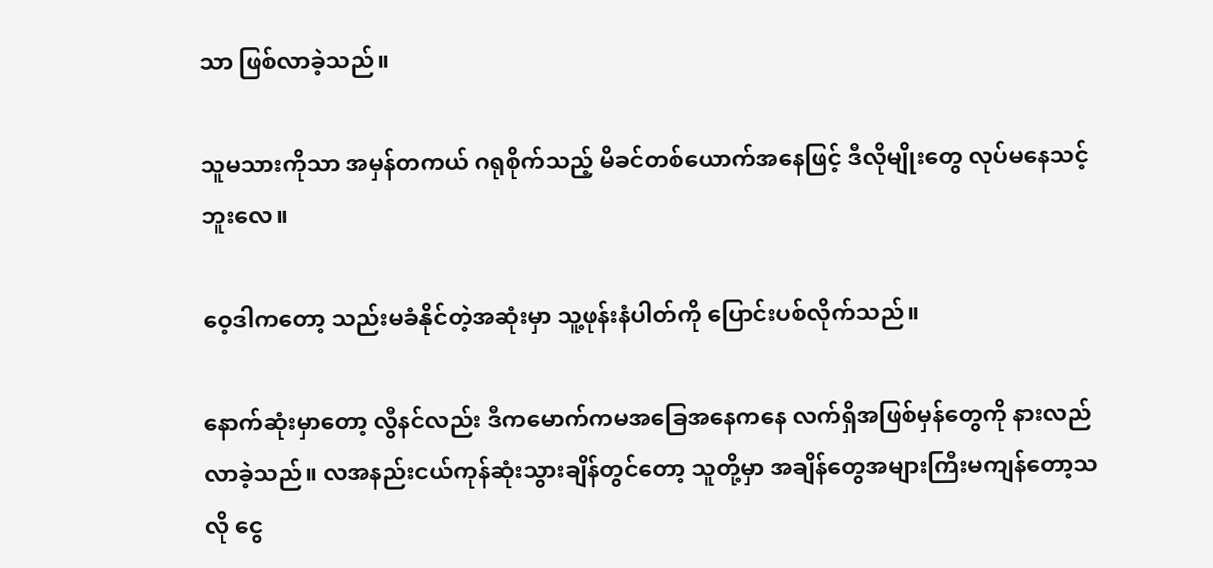သာ ဖြစ်လာခဲ့သည်။

သူမသားကိုသာ အမှန်တကယ် ဂရုစိုက်သည့် မိခင်တစ်ယောက်အနေဖြင့် ဒီလိုမျိုးတွေ လုပ်မနေသင့်ဘူးလေ။

ဝေ့ဒါကတော့ သည်းမခံနိုင်တဲ့အဆုံးမှာ သူ့ဖုန်းနံပါတ်ကို ပြောင်းပစ်လိုက်သည်။

နောက်ဆုံးမှာတော့ လွီနင်လည်း ဒီကမောက်ကမအခြေအနေကနေ လက်ရှိအဖြစ်မှန်တွေကို နားလည်လာခဲ့သည်။ လအနည်းငယ်ကုန်ဆုံးသွားချိန်တွင်တော့ သူတို့မှာ အချိန်တွေအများကြီးမကျန်တော့သလို ငွေ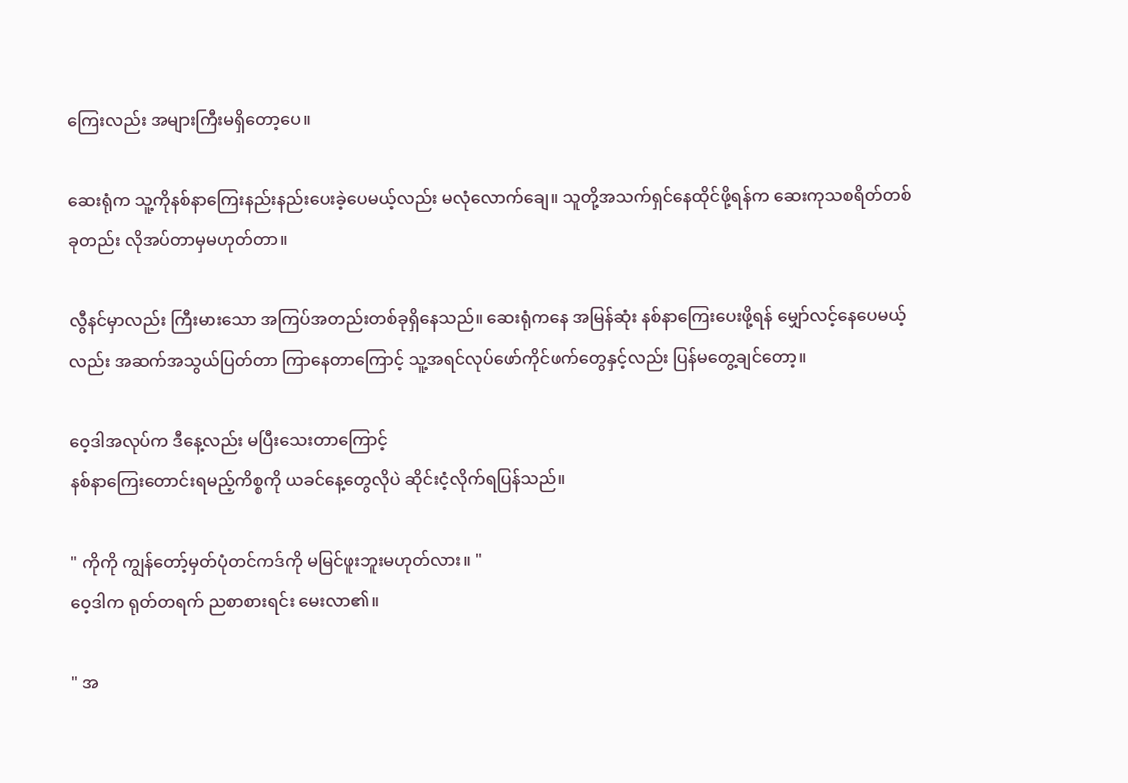ကြေးလည်း အများကြီးမရှိတော့ပေ။

ဆေးရုံက သူ့ကိုနစ်နာကြေးနည်းနည်းပေးခဲ့ပေမယ့်လည်း မလုံလောက်ချေ။ သူတို့အသက်ရှင်နေထိုင်ဖို့ရန်က ဆေးကုသစရိတ်တစ်ခုတည်း လိုအပ်တာမှမဟုတ်တာ။

လွီနင်မှာလည်း ကြီးမားသော အကြပ်အတည်းတစ်ခုရှိနေသည်။ ဆေးရုံကနေ အမြန်ဆုံး နစ်နာကြေးပေးဖို့ရန် မျှော်လင့်နေပေမယ့်လည်း အဆက်အသွယ်ပြတ်တာ ကြာနေတာကြောင့် သူ့အရင်လုပ်ဖော်ကိုင်ဖက်တွေနှင့်လည်း ပြန်မတွေ့ချင်တော့။

ဝေ့ဒါအလုပ်က ဒီနေ့လည်း မပြီးသေးတာကြောင့်
နစ်နာကြေးတောင်းရမည့်ကိစ္စကို ယခင်နေ့တွေလိုပဲ ဆိုင်းငံ့လိုက်ရပြန်သည်။

" ကိုကို ကျွန်တော့်မှတ်ပုံတင်ကဒ်ကို မမြင်ဖူးဘူးမဟုတ်လား။ "
ဝေ့ဒါက ရုတ်တရက် ညစာစားရင်း မေးလာ၏။

" အ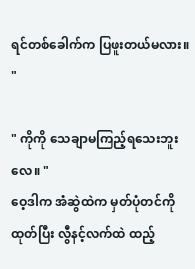ရင်တစ်ခေါက်က ပြဖူးတယ်မလား။ "

" ကိုကို သေချာမကြည့်ရသေးဘူးလေ။ "
ဝေ့ဒါက အံဆွဲထဲက မှတ်ပုံတင်ကိုထုတ်ပြီး လွီနင့်လက်ထဲ ထည့်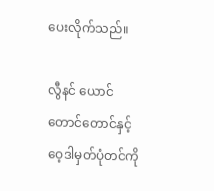ပေးလိုက်သည်။

လွီနင် ယောင်တောင်တောင်နှင့် ဝေ့ဒါမှတ်ပုံတင်ကို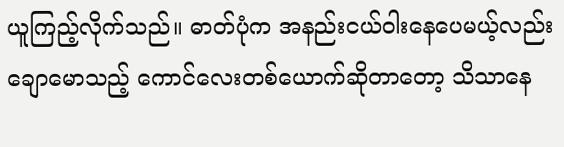ယူကြည့်လိုက်သည်။ ဓာတ်ပုံက အနည်းငယ်ဝါးနေပေမယ့်လည်း ချောမောသည့် ကောင်လေးတစ်ယောက်ဆိုတာတော့ သိသာနေ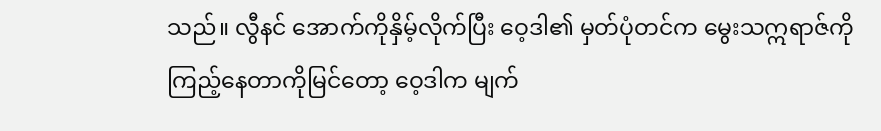သည်။ လွီနင် အောက်ကိုနှိမ့်လိုက်ပြီး ဝေ့ဒါ၏ မှတ်ပုံတင်က မွေးသဣရာဇ်ကို  ကြည့်နေတာကိုမြင်တော့ ဝေ့ဒါက မျက်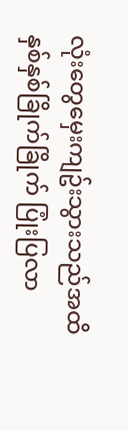လုံးတွေမှေးကျဥ်းသွားသည်အထိ နှစ်နှစ်ခြိုက်ခြိုက် ပြုံးပြလာ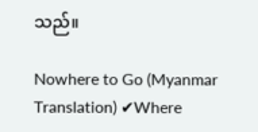သည်။

Nowhere to Go (Myanmar Translation) ✔Where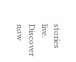stories live. Discover now